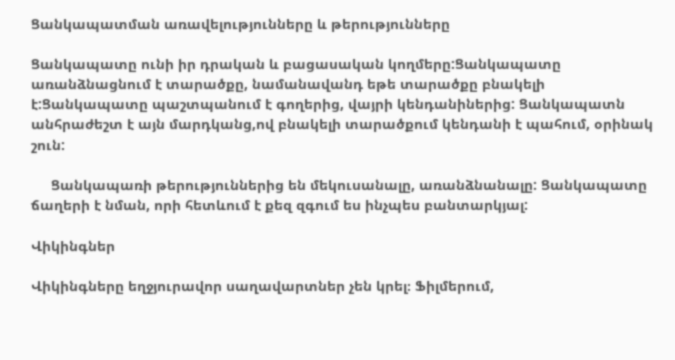Ցանկապատման առավելությունները և թերությունները

Ցանկապատը ունի իր դրական և բացասական կողմերը:Ցանկապատը առանձնացնում է տարածքը, նամանավանդ եթե տարածքը բնակելի է:Ցանկապատը պաշտպանում է գողերից, վայրի կենդանիներից: Ցանկապատն  անհրաժեշտ է այն մարդկանց,ով բնակելի տարածքում կենդանի է պահում, օրինակ շուն:

     Ցանկապառի թերություններից են մեկուսանալը, առանձնանալը: Ցանկապատը ճաղերի է նման, որի հետևում է քեզ զգում ես ինչպես բանտարկյալ:

Վիկինգներ

Վիկինգները եղջյուրավոր սաղավարտներ չեն կրել։ Ֆիլմերում,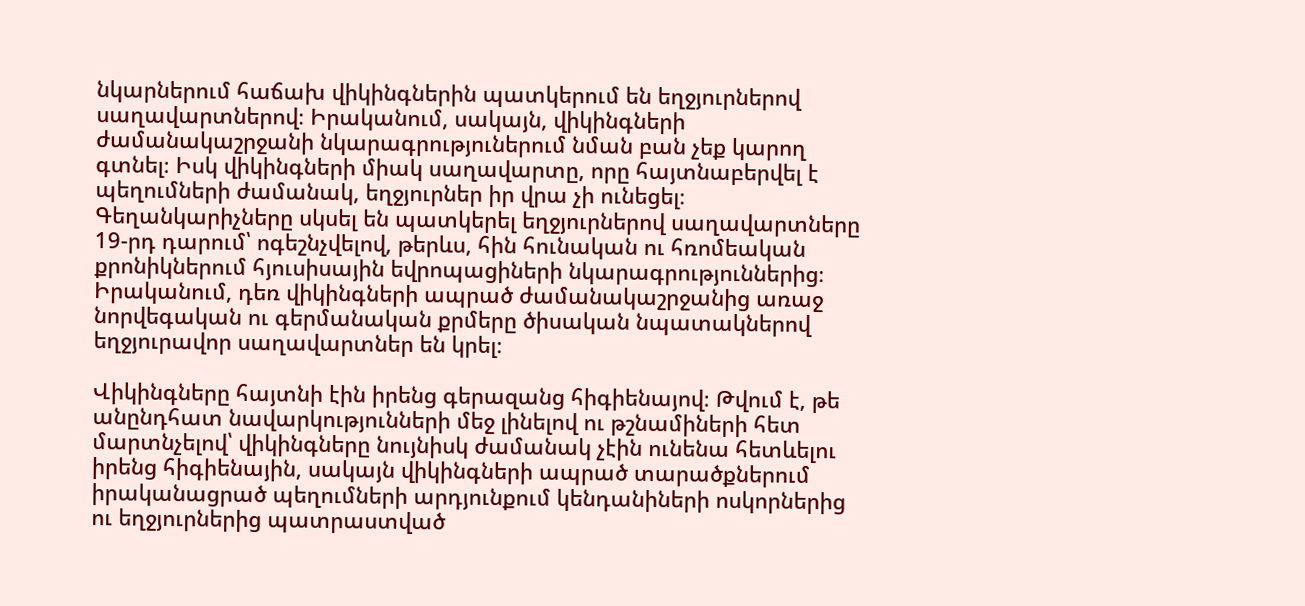նկարներում հաճախ վիկինգներին պատկերում են եղջյուրներով սաղավարտներով։ Իրականում, սակայն, վիկինգների ժամանակաշրջանի նկարագրություներում նման բան չեք կարող գտնել։ Իսկ վիկինգների միակ սաղավարտը, որը հայտնաբերվել է պեղումների ժամանակ, եղջյուրներ իր վրա չի ունեցել։ Գեղանկարիչները սկսել են պատկերել եղջյուրներով սաղավարտները 19-րդ դարում՝ ոգեշնչվելով, թերևս, հին հունական ու հռոմեական քրոնիկներում հյուսիսային եվրոպացիների նկարագրություններից։ Իրականում, դեռ վիկինգների ապրած ժամանակաշրջանից առաջ նորվեգական ու գերմանական քրմերը ծիսական նպատակներով եղջյուրավոր սաղավարտներ են կրել։

Վիկինգները հայտնի էին իրենց գերազանց հիգիենայով։ Թվում է, թե անընդհատ նավարկությունների մեջ լինելով ու թշնամիների հետ մարտնչելով՝ վիկինգները նույնիսկ ժամանակ չէին ունենա հետևելու իրենց հիգիենային, սակայն վիկինգների ապրած տարածքներում իրականացրած պեղումների արդյունքում կենդանիների ոսկորներից ու եղջյուրներից պատրաստված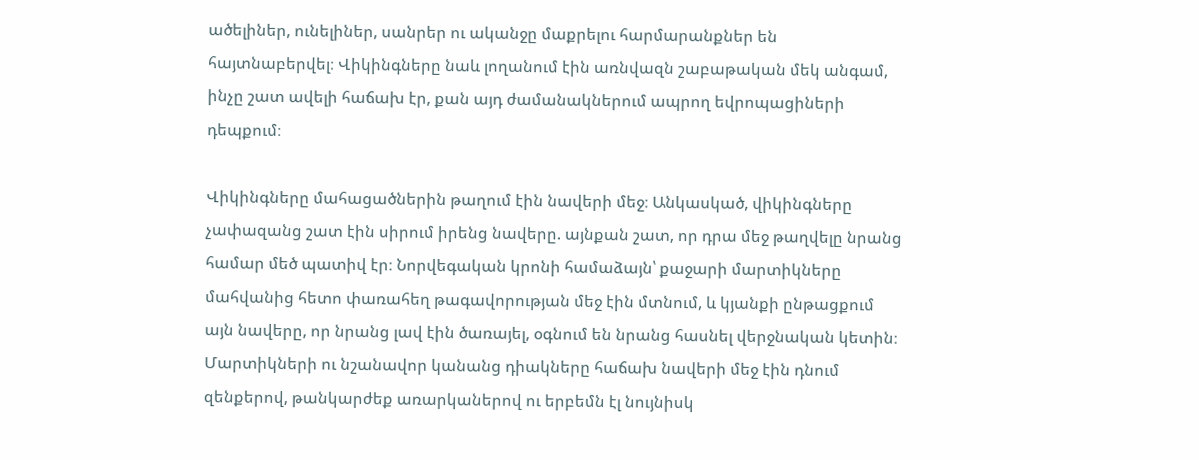ածելիներ, ունելիներ, սանրեր ու ականջը մաքրելու հարմարանքներ են հայտնաբերվել։ Վիկինգները նաև լողանում էին առնվազն շաբաթական մեկ անգամ, ինչը շատ ավելի հաճախ էր, քան այդ ժամանակներում ապրող եվրոպացիների դեպքում։

Վիկինգները մահացածներին թաղում էին նավերի մեջ։ Անկասկած, վիկինգները չափազանց շատ էին սիրում իրենց նավերը. այնքան շատ, որ դրա մեջ թաղվելը նրանց համար մեծ պատիվ էր։ Նորվեգական կրոնի համաձայն՝ քաջարի մարտիկները մահվանից հետո փառահեղ թագավորության մեջ էին մտնում, և կյանքի ընթացքում այն նավերը, որ նրանց լավ էին ծառայել, օգնում են նրանց հասնել վերջնական կետին։ Մարտիկների ու նշանավոր կանանց դիակները հաճախ նավերի մեջ էին դնում զենքերով, թանկարժեք առարկաներով ու երբեմն էլ նույնիսկ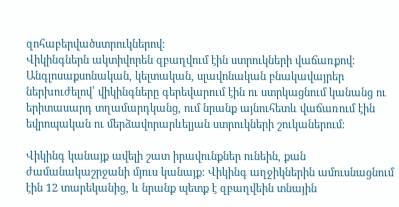զոհաբերվածստրուկներով։
Վիկինգներն ակտիվորեն զբաղվում էին ստրուկների վաճառքով։ Անգլոսաքսոնական, կելտական, սլավոնական բնակավայրեր ներխուժելով՝ վիկինգները գերեվարում էին ու ստրկացնում կանանց ու երիտասարդ տղամարդկանց, ում նրանք այնուհետև վաճառում էին եվրոպական ու մերձավորարևելյան ստրուկների շուկաներում։

Վիկինգ կանայք ավելի շատ իրավունքներ ունեին, քան ժամանակաշրջանի մյուս կանայք։ Վիկինգ աղջիկներին ամուսնացնում էին 12 տարեկանից, և նրանք պետք է զբաղվեին տնային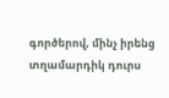գործերով, մինչ իրենց տղամարդիկ դուրս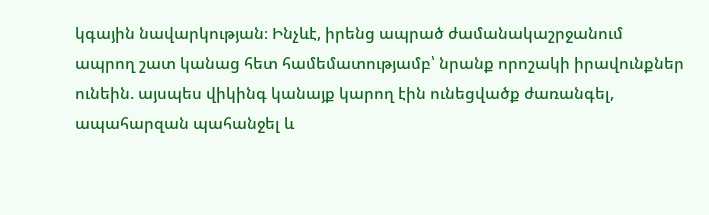կգային նավարկության։ Ինչևէ, իրենց ապրած ժամանակաշրջանում ապրող շատ կանաց հետ համեմատությամբ՝ նրանք որոշակի իրավունքներ ունեին. այսպես վիկինգ կանայք կարող էին ունեցվածք ժառանգել, ապահարզան պահանջել և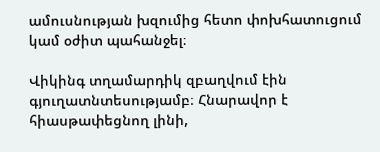ամուսնության խզումից հետո փոխհատուցում կամ օժիտ պահանջել։

Վիկինգ տղամարդիկ զբաղվում էին գյուղատնտեսությամբ։ Հնարավոր է հիասթափեցնող լինի,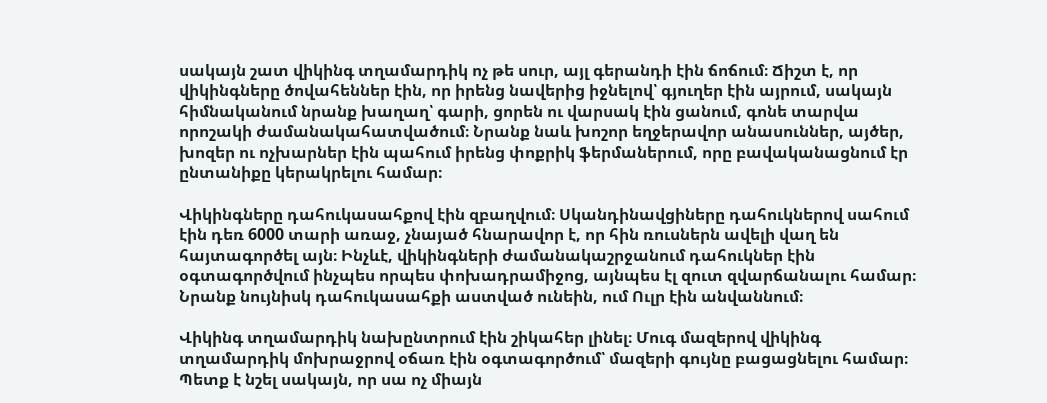սակայն շատ վիկինգ տղամարդիկ ոչ թե սուր, այլ գերանդի էին ճոճում։ Ճիշտ է, որ վիկինգները ծովահեններ էին, որ իրենց նավերից իջնելով՝ գյուղեր էին այրում, սակայն հիմնականում նրանք խաղաղ՝ գարի, ցորեն ու վարսակ էին ցանում, գոնե տարվա որոշակի ժամանակահատվածում։ Նրանք նաև խոշոր եղջերավոր անասուններ, այծեր, խոզեր ու ոչխարներ էին պահում իրենց փոքրիկ ֆերմաներում, որը բավականացնում էր ընտանիքը կերակրելու համար։

Վիկինգները դահուկասահքով էին զբաղվում։ Սկանդինավցիները դահուկներով սահում էին դեռ 6000 տարի առաջ, չնայած հնարավոր է, որ հին ռուսներն ավելի վաղ են հայտագործել այն։ Ինչևէ, վիկինգների ժամանակաշրջանում դահուկներ էին օգտագործվում ինչպես որպես փոխադրամիջոց, այնպես էլ զուտ զվարճանալու համար։ Նրանք նույնիսկ դահուկասահքի աստված ունեին, ում Ուլր էին անվաննում։

Վիկինգ տղամարդիկ նախընտրում էին շիկահեր լինել։ Մուգ մազերով վիկինգ տղամարդիկ մոխրաջրով օճառ էին օգտագործում՝ մազերի գույնը բացացնելու համար։ Պետք է նշել սակայն, որ սա ոչ միայն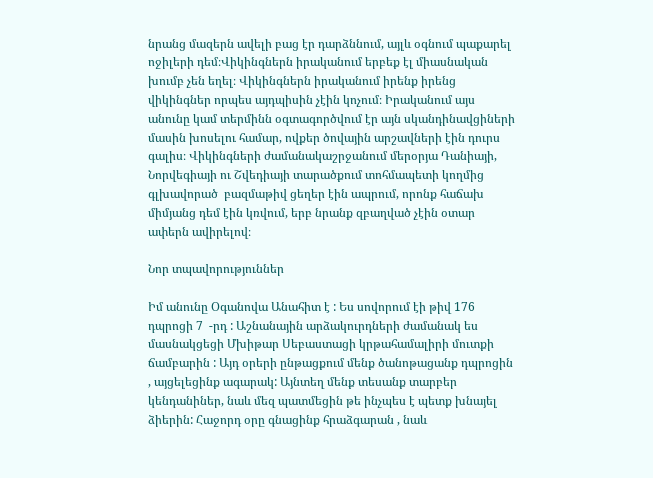նրանց մազերն ավելի բաց էր դարձննում, այլև օգնում պաքարել ոջիլերի դեմ։Վիկինգներն իրականում երբեք էլ միասնական խումբ չեն եղել։ Վիկինգներն իրականում իրենք իրենց վիկինգներ որպես այդպիսին չէին կոչում։ Իրականում այս անունը կամ տերմինն օգտագործվում էր այն սկանդինավցիների մասին խոսելու համար, ովքեր ծովային արշավների էին դուրս գալիս։ Վիկինգների ժամանակաշրջանում մերօրյա Դանիայի, Նորվեգիայի ու Շվեդիայի տարածքում տոհմապետի կողմից գլխավորած  բազմաթիվ ցեղեր էին ապրում, որոնք հաճախ միմյանց դեմ էին կռվում, երբ նրանք զբաղված չէին օտար ափերն ավիրելով։

Նոր տպավորություններ

Իմ անունը Օգանովա Անահիտ է : Ես սովորում էի թիվ 176 դպրոցի 7  -րդ : Աշնանային արձակուրդների ժամանակ ես մասնակցեցի Մխիթար Սեբաստացի կրթահամալիրի մուտքի ճամբարին : Այդ օրերի ընթացքում մենք ծանոթացանք դպրոցին , այցելեցինք ագարակ: Այնտեղ մենք տեսանք տարբեր կենդանիներ, նաև մեզ պատմեցին թե ինչպես է պետք խնայել ձիերին: Հաջորդ օրը գնացինք հրաձգարան , նաև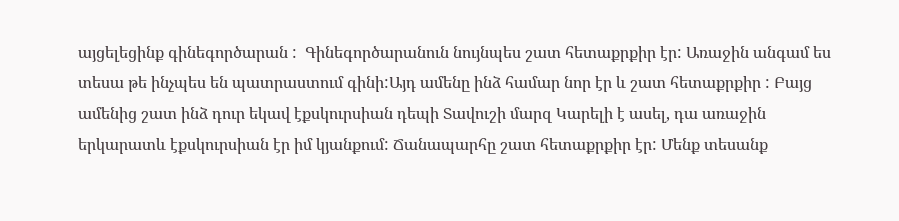այցելեցինք գինեգործարան :  Գինեգործարանուն նույնպես շատ հետաքրքիր էր: Առաջին անգամ ես տեսա թե ինչպես են պատրաստում գինի:Այդ ամենը ինձ համար նոր էր և շատ հետաքրքիր : Բայց ամենից շատ ինձ դուր եկավ էքսկուրսիան դեպի Տավուշի մարզ Կարելի է ասել, դա առաջին երկարատև էքսկուրսիան էր իմ կյանքում: Ճանապարհը շատ հետաքրքիր էր: Մենք տեսանք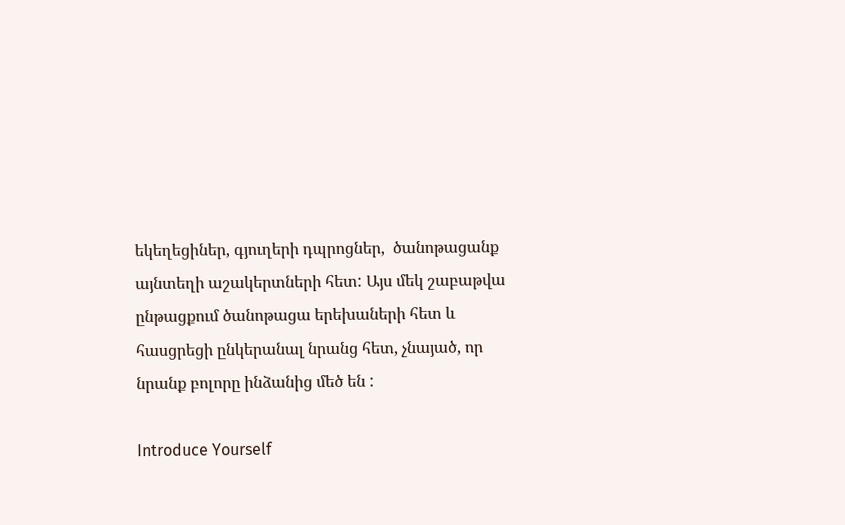եկեղեցիներ, գյուղերի դպրոցներ,  ծանոթացանք այնտեղի աշակերտների հետ: Այս մեկ շաբաթվա ընթացքում ծանոթացա երեխաների հետ և հասցրեցի ընկերանալ նրանց հետ, չնայած, որ նրանք բոլորը ինձանից մեծ են :

Introduce Yourself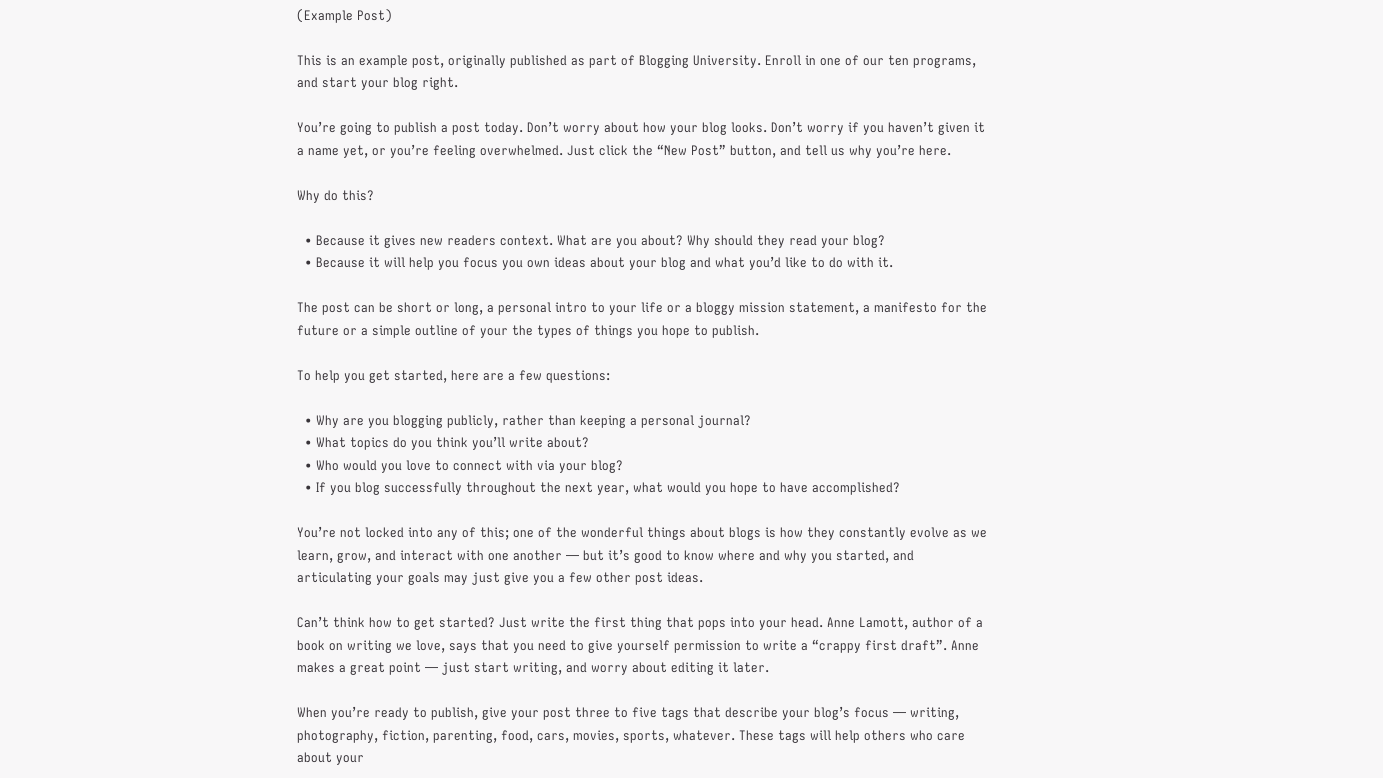(Example Post)

This is an example post, originally published as part of Blogging University. Enroll in one of our ten programs, and start your blog right.

You’re going to publish a post today. Don’t worry about how your blog looks. Don’t worry if you haven’t given it a name yet, or you’re feeling overwhelmed. Just click the “New Post” button, and tell us why you’re here.

Why do this?

  • Because it gives new readers context. What are you about? Why should they read your blog?
  • Because it will help you focus you own ideas about your blog and what you’d like to do with it.

The post can be short or long, a personal intro to your life or a bloggy mission statement, a manifesto for the future or a simple outline of your the types of things you hope to publish.

To help you get started, here are a few questions:

  • Why are you blogging publicly, rather than keeping a personal journal?
  • What topics do you think you’ll write about?
  • Who would you love to connect with via your blog?
  • If you blog successfully throughout the next year, what would you hope to have accomplished?

You’re not locked into any of this; one of the wonderful things about blogs is how they constantly evolve as we learn, grow, and interact with one another — but it’s good to know where and why you started, and articulating your goals may just give you a few other post ideas.

Can’t think how to get started? Just write the first thing that pops into your head. Anne Lamott, author of a book on writing we love, says that you need to give yourself permission to write a “crappy first draft”. Anne makes a great point — just start writing, and worry about editing it later.

When you’re ready to publish, give your post three to five tags that describe your blog’s focus — writing, photography, fiction, parenting, food, cars, movies, sports, whatever. These tags will help others who care about your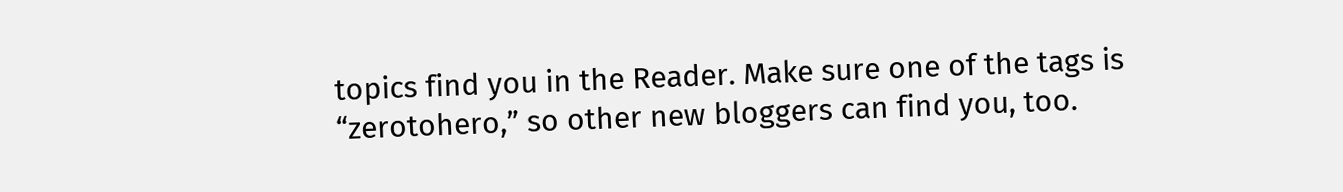topics find you in the Reader. Make sure one of the tags is “zerotohero,” so other new bloggers can find you, too.